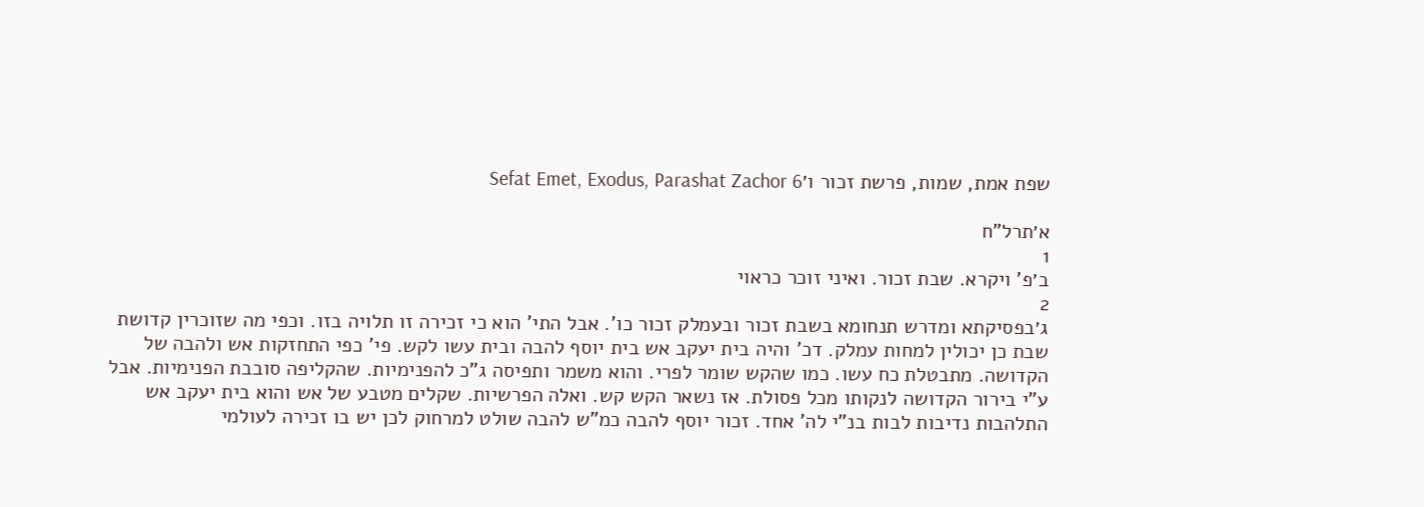שפת אמת, שמות, פרשת זכור ו׳Sefat Emet, Exodus, Parashat Zachor 6

א׳תרל"ח
1
ב׳פ' ויקרא. שבת זכור. ואיני זוכר כראוי
2
ג׳בפסיקתא ומדרש תנחומא בשבת זכור ובעמלק זכור כו'. אבל התי' הוא כי זכירה זו תלויה בזו. וכפי מה שזוכרין קדושת שבת כן יכולין למחות עמלק. דכ' והיה בית יעקב אש בית יוסף להבה ובית עשו לקש. פי' כפי התחזקות אש ולהבה של הקדושה. מתבטלת כח עשו. כמו שהקש שומר לפרי. והוא משמר ותפיסה ג"כ להפנימיות. שהקליפה סובבת הפנימיות. אבל ע"י בירור הקדושה לנקותו מכל פסולת. אז נשאר הקש קש. ואלה הפרשיות. שקלים מטבע של אש והוא בית יעקב אש התלהבות נדיבות לבות בנ"י לה' אחד. זכור יוסף להבה כמ"ש להבה שולט למרחוק לכן יש בו זכירה לעולמי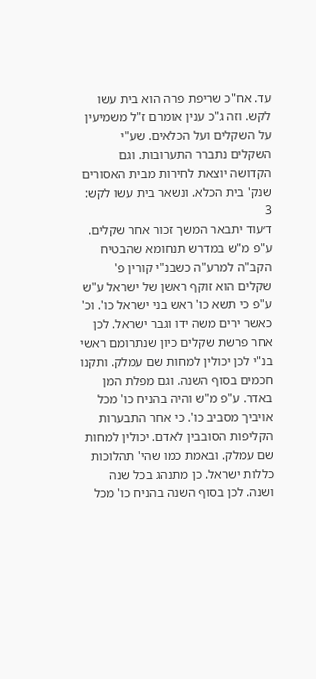עד. אח"כ שריפת פרה הוא בית עשו לקש. וזה ג"כ ענין אומרם ז"ל משמיעין על השקלים ועל הכלאים. שע"י השקלים נתברר התערובות. וגם הקדושה יוצאת לחירות מבית האסורים שנק' בית הכלא. ונשאר בית עשו לקש:
3
ד׳עוד יתבאר המשך זכור אחר שקלים. ע"פ מ"ש במדרש תנחומא שהבטיח הקב"ה למרע"ה כשבנ"י קורין פ' שקלים הוא זוקף ראשן של ישראל ע"ש ע"פ כי תשא כו' ראש בני ישראל כו'. וכ' כאשר ירים משה ידו וגבר ישראל. לכן אחר פרשת שקלים כיון שנתרומם ראשי בנ"י לכן יכולין למחות שם עמלק. ותקנו חכמים בסוף השנה. וגם מפלת המן באדר. ע"פ מ"ש והיה בהניח כו' מכל אויביך מסביב כו'. כי אחר התבערות הקליפות הסובבין לאדם. יכולין למחות שם עמלק. ובאמת כמו שהי' תהלוכות כללות ישראל. כן מתנהג בכל שנה ושנה. לכן בסוף השנה בהניח כו' מכל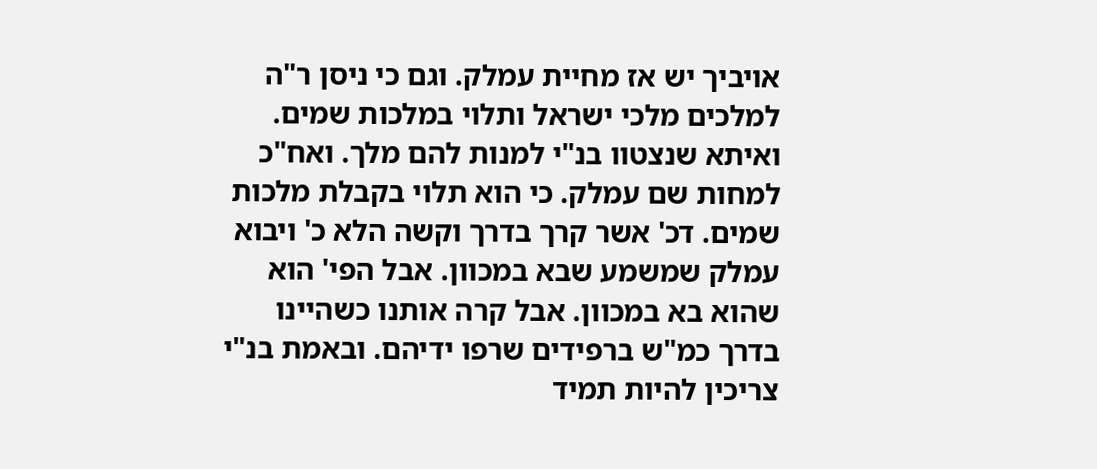אויביך יש אז מחיית עמלק. וגם כי ניסן ר"ה למלכים מלכי ישראל ותלוי במלכות שמים. ואיתא שנצטוו בנ"י למנות להם מלך. ואח"כ למחות שם עמלק. כי הוא תלוי בקבלת מלכות שמים. דכ' אשר קרך בדרך וקשה הלא כ' ויבוא עמלק שמשמע שבא במכוון. אבל הפי' הוא שהוא בא במכוון. אבל קרה אותנו כשהיינו בדרך כמ"ש ברפידים שרפו ידיהם. ובאמת בנ"י צריכין להיות תמיד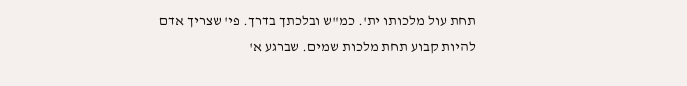תחת עול מלכותו ית'. כמ"ש ובלכתך בדרך. פי' שצריך אדם להיות קבוע תחת מלכות שמים. שברגע א'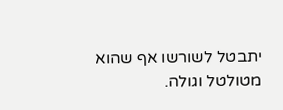יתבטל לשורשו אף שהוא מטולטל וגולה.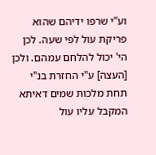וע"י שרפו ידיהם שהוא פריקת עול לפי שעה. לכן הי' יכול להלחם עמהם. ולכן [העצה] ע"י החזרת בנ"י תחת מלכות שמים דאיתא המקבל עליו עול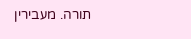תורה. מעבירין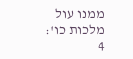ממנו עול מלכות כו':
4